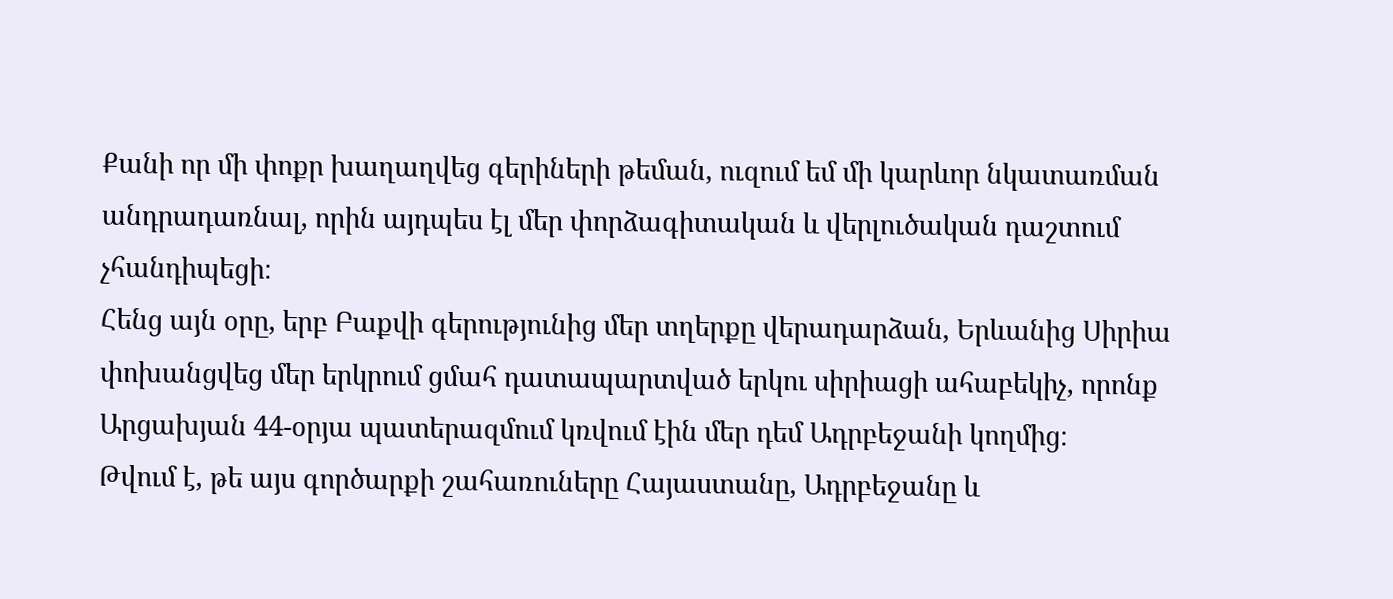Քանի որ մի փոքր խաղաղվեց գերիների թեման, ուզում եմ մի կարևոր նկատառման անդրադառնալ, որին այդպես էլ մեր փորձագիտական և վերլուծական դաշտում չհանդիպեցի։
Հենց այն օրը, երբ Բաքվի գերությունից մեր տղերքը վերադարձան, Երևանից Սիրիա փոխանցվեց մեր երկրում ցմահ դատապարտված երկու սիրիացի ահաբեկիչ, որոնք Արցախյան 44-օրյա պատերազմում կռվում էին մեր դեմ Ադրբեջանի կողմից։
Թվում է, թե այս գործարքի շահառուները Հայաստանը, Ադրբեջանը և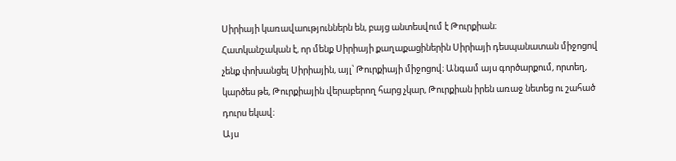Սիրիայի կառավաություններն են, բայց անտեսվում է Թուրքիան։
Հատկանշական է, որ մենք Սիրիայի քաղաքացիներին Սիրիայի դեսպանատան միջոցով չենք փոխանցել Սիրիային, այլ՝ Թուրքիայի միջոցով։ Անգամ այս գործարքում, որտեղ, կարծես թե, Թուրքիային վերաբերող հարց չկար, Թուրքիան իրեն առաջ նետեց ու շահած դուրս եկավ։
Այս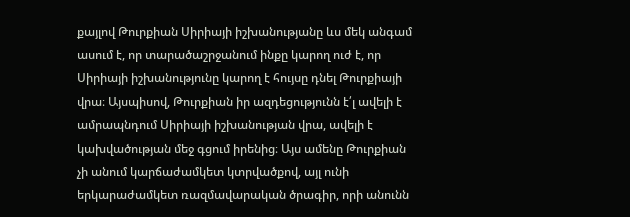քայլով Թուրքիան Սիրիայի իշխանությանը ևս մեկ անգամ ասում է, որ տարածաշրջանում ինքը կարող ուժ է, որ Սիրիայի իշխանությունը կարող է հույսը դնել Թուրքիայի վրա։ Այսպիսով, Թուրքիան իր ազդեցությունն է՛լ ավելի է ամրապնդում Սիրիայի իշխանության վրա, ավելի է կախվածության մեջ գցում իրենից։ Այս ամենը Թուրքիան չի անում կարճաժամկետ կտրվածքով, այլ ունի երկարաժամկետ ռազմավարական ծրագիր, որի անունն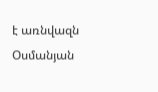է առնվազն Օսմանյան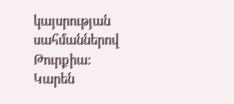կայսրության սահմաններով Թուրքիա:
Կարեն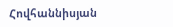Հովհաննիսյան